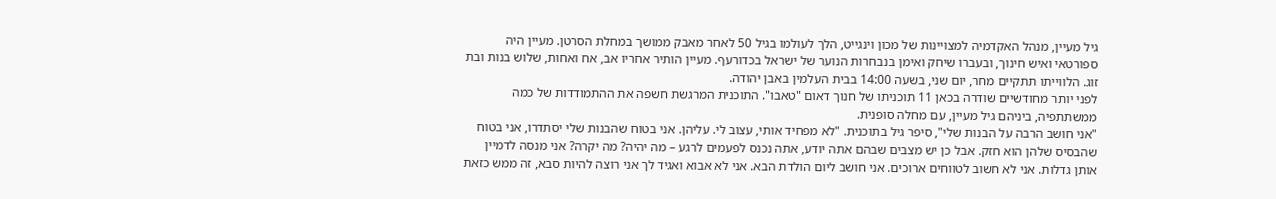גיל מעיין, מנהל האקדמיה למצויינות של מכון וינגייט, הלך לעולמו בגיל 50 לאחר מאבק ממושך במחלת הסרטן. מעיין היה ספורטאי ואיש חינוך, ובעברו שיחק ואימן בנבחרות הנוער של ישראל בכדורעף. מעיין הותיר אחריו אב, אח ואחות, שלוש בנות ובת זוג. הלווייתו תתקיים מחר, יום שני, בשעה 14:00 בבית העלמין באבן יהודה.
לפני יותר מחודשיים שודרה בכאן 11 תוכניתו של חנוך דאום "טאבו". התוכנית המרגשת חשפה את ההתמודדות של כמה ממשתתפיה, ביניהם גיל מעיין, עם מחלה סופנית.
"אני חושב הרבה על הבנות שלי", סיפר גיל בתוכנית. "לא מפחיד אותי, עצוב לי. עליהן. אני בטוח שהבנות שלי יסתדרו, אני בטוח שהבסיס שלהן הוא חזק. אבל כן יש מצבים שבהם אתה יודע, אתה נכנס לפעמים לרגע – מה יהיה? מה יקרה? אני מנסה לדמיין אותן גדלות. אני לא חשוב לטווחים ארוכים. אני חושב ליום הולדת הבא. אני לא אבוא ואגיד לך אני רוצה להיות סבא, זה ממש כזאת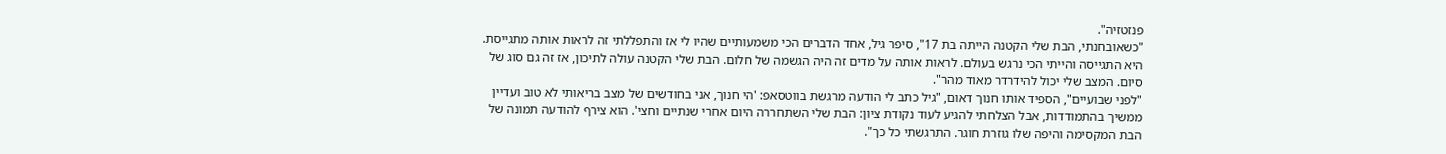פנזטזיה".
"כשאובחנתי, הבת שלי הקטנה הייתה בת 17", סיפר גיל, אחד הדברים הכי משמעותיים שהיו לי אז והתפללתי זה לראות אותה מתגייסת. היא התגייסה והייתי הכי נרגש בעולם. לראות אותה על מדים זה היה הגשמה של חלום. הבת שלי הקטנה עולה לתיכון, אז זה גם סוג של סיום. המצב שלי יכול להידרדר מאוד מהר".
"לפני שבועיים", הספיד אותו חנוך דאום, "גיל כתב לי הודעה מרגשת בווטסאפ: 'הי חנוך, אני בחודשים של מצב בריאותי לא טוב ועדיין ממשיך בהתמודדות, אבל הצלחתי להגיע לעוד נקודת ציון: הבת שלי השתחררה היום אחרי שנתיים וחצי'. הוא צירף להודעה תמונה של הבת המקסימה והיפה שלו גוזרת חוגר. התרגשתי כל כך".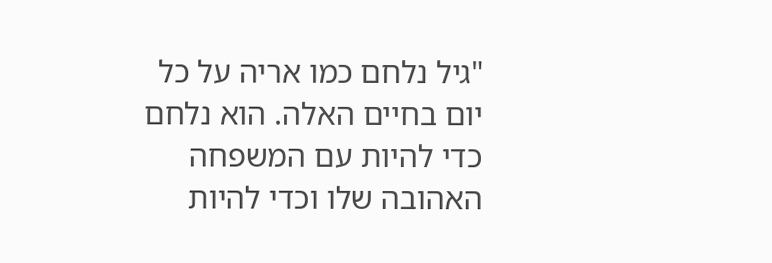"גיל נלחם כמו אריה על כל יום בחיים האלה. הוא נלחם כדי להיות עם המשפחה האהובה שלו וכדי להיות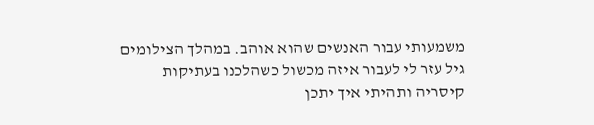משמעותי עבור האנשים שהוא אוהב. במהלך הצילומים גיל עזר לי לעבור איזה מכשול כשהלכנו בעתיקות קיסריה ותהיתי איך יתכן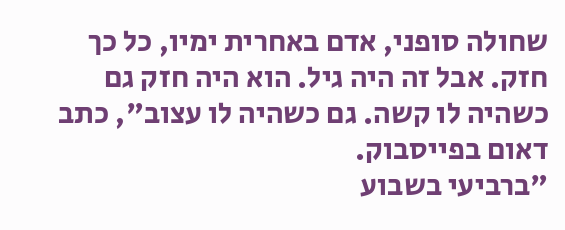שחולה סופני, אדם באחרית ימיו, כל כך חזק. אבל זה היה גיל. הוא היה חזק גם כשהיה לו קשה. גם כשהיה לו עצוב", כתב דאום בפייסבוק.
"ברביעי בשבוע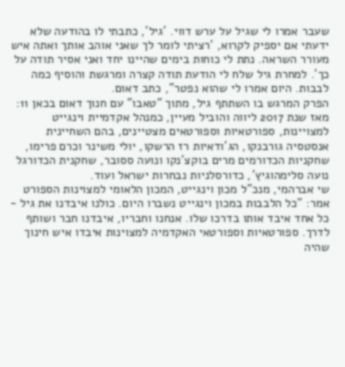שעבר אמרו לי שגיל על ערש דווי. 'גיל', כתבתי לו בהודעה שלא ידעתי אם יספיק לקרוא, 'רציתי לומר לך שאני אוהב אותך ואתה איש מעורר השראה. נתת לי כוחות בימים שהיינו יחד ואני אסיר תודה על כך'. למחרת גיל שלח לי הודעת תודה קצרה ומרגשת והוסיף כמה לבבות. היום אמרו לי שהוא נפטר", כתב דאום.
הפרק המרגש בו השתתף גיל, מתוך "טאבו" עם חנוך דאום בכאן 11:
מאז שנת 2017 ליווה והוביל מעיין, כמנהל אקדמיית וינגייט למצויינות, ספורטאיות וספורטאים מצטיינים, בהם השחיינית אנסטסיה גורבנקו, הג'ודאיות רז הרשקו, יולי משינר וכרם פרימו, שחקניות הכדורמים מרים בוקצ'נקו ונועה ססובר, שחקנית הכדורגל נועה סלימהוגיץ', כדורסלניות נבחרות ישראל ועוד.
שי אברהמי, מנכ"ל מכון וינגייט, המכון הלאומי למצוינות הספורט אמר: "כל הלבבות במכון וינגייט נשברו היום. כולנו איבדנו את גיל - כל אחד איבד אותו בדרכו שלו. אנחנו וחבריו, איבדנו חבר ושותף לדרך. ספורטאיות וספורטאי האקדמיה למצוינות איבדו איש חינוך שהיה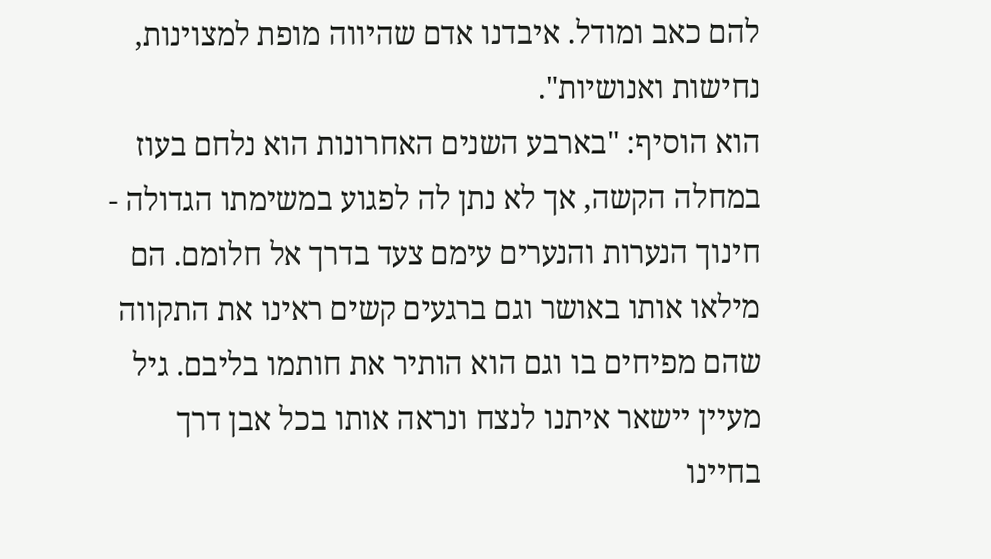להם כאב ומודל. איבדנו אדם שהיווה מופת למצוינות, נחישות ואנושיות".
הוא הוסיף: "בארבע השנים האחרונות הוא נלחם בעוז במחלה הקשה, אך לא נתן לה לפגוע במשימתו הגדולה - חינוך הנערות והנערים עימם צעד בדרך אל חלומם. הם מילאו אותו באושר וגם ברגעים קשים ראינו את התקווה שהם מפיחים בו וגם הוא הותיר את חותמו בליבם. גיל מעיין יישאר איתנו לנצח ונראה אותו בכל אבן דרך בחיינו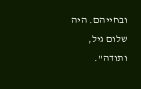ובחייהם. היה שלום גיל, ותודה".